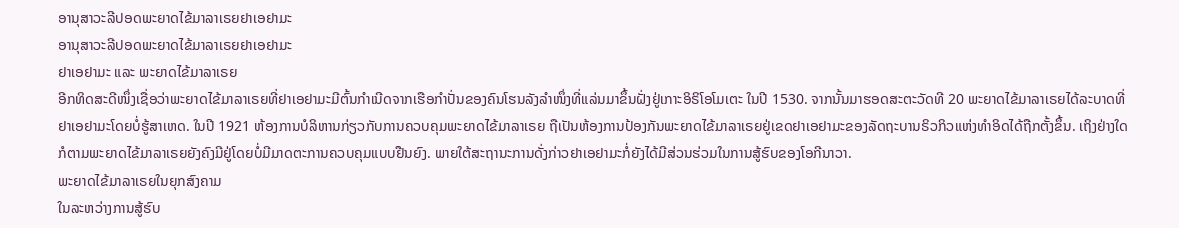ອານຸສາວະລີປອດພະຍາດໄຂ້ມາລາເຣຍຢາເອຢາມະ
ອານຸສາວະລີປອດພະຍາດໄຂ້ມາລາເຣຍຢາເອຢາມະ
ຢາເອຢາມະ ແລະ ພະຍາດໄຂ້ມາລາເຣຍ
ອີກທິດສະດີໜຶ່ງເຊື່ອວ່າພະຍາດໄຂ້ມາລາເຣຍທີ່ຢາເອຢາມະມີຕົ້ນກຳເນີດຈາກເຮືອກຳປັ່ນຂອງຄົນໂຮນລັງລຳໜຶ່ງທີ່ແລ່ນມາຂຶ້ນຝັ່ງຢູ່ເກາະອິຣິໂອໂມເຕະ ໃນປີ 1530. ຈາກນັ້ນມາຮອດສະຕະວັດທີ 20 ພະຍາດໄຂ້ມາລາເຣຍໄດ້ລະບາດທີ່ຢາເອຢາມະໂດຍບໍ່ຮູ້ສາເຫດ. ໃນປີ 1921 ຫ້ອງການບໍລິຫານກ່ຽວກັບການຄວບຄຸມພະຍາດໄຂ້ມາລາເຣຍ ຖືເປັນຫ້ອງການປ້ອງກັນພະຍາດໄຂ້ມາລາເຣຍຢູ່ເຂດຢາເອຢາມະຂອງລັດຖະບານຣິວກິວແຫ່ງທໍາອິດໄດ້ຖືກຕັ້ງຂຶ້ນ. ເຖິງຢ່າງໃດກໍຕາມພະຍາດໄຂ້ມາລາເຣຍຍັງຄົງມີຢູ່ໂດຍບໍ່ມີມາດຕະການຄວບຄຸມແບບຢືນຍົງ. ພາຍໃຕ້ສະຖານະການດັ່ງກ່າວຢາເອຢາມະກໍ່ຍັງໄດ້ມີສ່ວນຮ່ວມໃນການສູ້ຮົບຂອງໂອກີນາວາ.
ພະຍາດໄຂ້ມາລາເຣຍໃນຍຸກສົງຄາມ
ໃນລະຫວ່າງການສູ້ຮົບ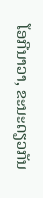ໂອກີນາວາ, ຂະນະດຽວກັນ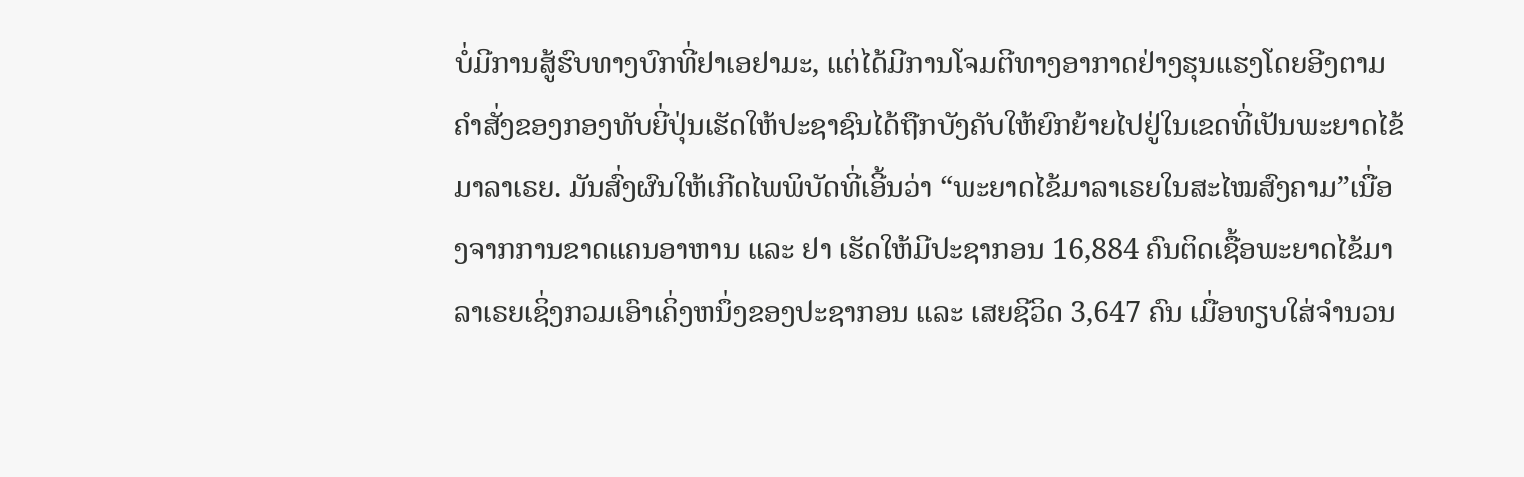ບໍ່ມີການສູ້ຮົບທາງບົກທີ່ຢາເອຢາມະ, ແຕ່ໄດ້ມີການໂຈມຕີທາງອາກາດຢ່າງຮຸນແຮງໂດຍອີງຕາມຄຳສັ່ງຂອງກອງທັບຍີ່ປຸ່ນເຮັດໃຫ້ປະຊາຊົນໄດ້ຖືກບັງຄັບໃຫ້ຍົກຍ້າຍໄປຢູ່ໃນເຂດທີ່ເປັນພະຍາດໄຂ້ມາລາເຣຍ. ມັນສົ່ງຜົນໃຫ້ເກີດໄພພິບັດທີ່ເອີ້ນວ່າ “ພະຍາດໄຂ້ມາລາເຣຍໃນສະໄໝສົງຄາມ”ເນື່ອງຈາກການຂາດແຄນອາຫານ ແລະ ຢາ ເຮັດໃຫ້ມີປະຊາກອນ 16,884 ຄົນຕິດເຊື້ອພະຍາດໄຂ້ມາລາເຣຍເຊິ່ງກວມເອົາເຄິ່ງຫນຶ່ງຂອງປະຊາກອນ ແລະ ເສຍຊີວິດ 3,647 ຄົນ ເມື່ອທຽບໃສ່ຈຳນວນ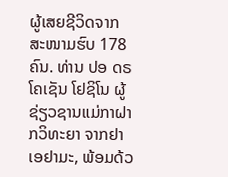ຜູ້ເສຍຊີວິດຈາກສະໜາມຮົບ 178 ຄົນ. ທ່ານ ປອ ດຣ ໂຄເຊັນ ໂຢຊິໂນ ຜູ້ຊ່ຽວຊານແມ່ກາຝາກວິທະຍາ ຈາກຢາເອຢາມະ, ພ້ອມດ້ວ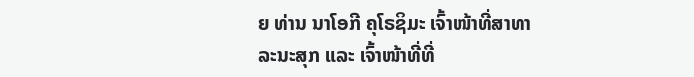ຍ ທ່ານ ນາໂອກີ ຄຸໂຣຊິມະ ເຈົ້າໜ້າທີ່ສາທາລະນະສຸກ ແລະ ເຈົ້າໜ້າທີ່ທີ່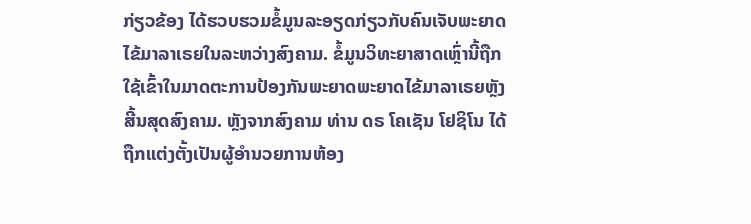ກ່ຽວຂ້ອງ ໄດ້ຮວບຮວມຂໍ້ມູນລະອຽດກ່ຽວກັບຄົນເຈັບພະຍາດໄຂ້ມາລາເຣຍໃນລະຫວ່າງສົງຄາມ. ຂໍ້ມູນວິທະຍາສາດເຫຼົ່ານີ້ຖືກໃຊ້ເຂົ້າໃນມາດຕະການປ້ອງກັນພະຍາດພະຍາດໄຂ້ມາລາເຣຍຫຼັງສີ້ນສຸດສົງຄາມ. ຫຼັງຈາກສົງຄາມ ທ່ານ ດຣ ໂຄເຊັນ ໂຢຊິໂນ ໄດ້ຖືກແຕ່ງຕັ້ງເປັນຜູ້ອໍານວຍການຫ້ອງ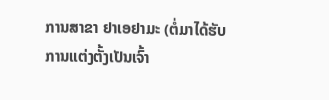ການສາຂາ ຢາເອຢາມະ (ຕໍ່ມາໄດ້ຮັບການແຕ່ງຕັ້ງເປັນເຈົ້າ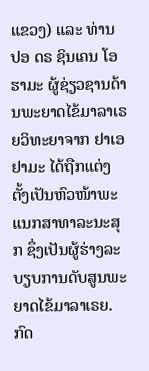ແຂວງ) ແລະ ທ່ານ ປອ ດຣ ຊິນເຄນ ໂອຮາມະ ຜູ້ຊ່ຽວຊານດ້ານພະຍາດໄຂ້ມາລາເຣຍວິທະຍາຈາກ ຢາເອຢາມະ ໄດ້ຖືກແຕ່ງຕັ້ງເປັນຫົວໜ້າພະແນກສາທາລະນະສຸກ ຊຶ່ງເປັນຜູ້ຮ່າງລະບຽບການດັບສູນພະຍາດໄຂ້ມາລາເຣຍ. ກົດ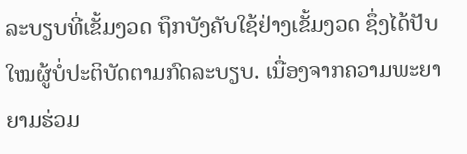ລະບຽບທີ່ເຂັ້ມງວດ ຖຶກບັງຄັບໃຊ້ຢ່າງເຂັ້ມງວດ ຊຶ່ງໄດ້ປັບໃໝຜູ້ບໍ່ປະຕິບັດຕາມກົດລະບຽບ. ເນື່ອງຈາກຄວາມພະຍາຍາມຮ່ວມ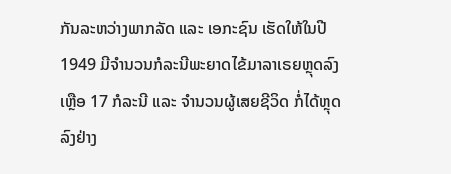ກັນລະຫວ່າງພາກລັດ ແລະ ເອກະຊົນ ເຮັດໃຫ້ໃນປີ 1949 ມີຈຳນວນກໍລະນີພະຍາດໄຂ້ມາລາເຣຍຫຼຸດລົງເຫຼືອ 17 ກໍລະນີ ແລະ ຈໍານວນຜູ້ເສຍຊີວິດ ກໍ່ໄດ້ຫຼຸດລົງຢ່າງ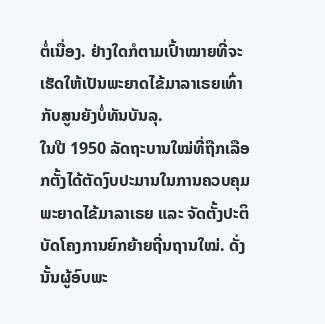ຕໍ່ເນື່ອງ. ຢ່າງໃດກໍຕາມເປົ້າໝາຍທີ່ຈະເຮັດໃຫ້ເປັນພະຍາດໄຂ້ມາລາເຣຍເທົ່າກັບສູນຍັງບໍ່ທັນບັນລຸ.
ໃນປີ 1950 ລັດຖະບານໃໝ່ທີ່ຖືກເລືອກຕັ້ງໄດ້ຕັດງົບປະມານໃນການຄວບຄຸມພະຍາດໄຂ້ມາລາເຣຍ ແລະ ຈັດຕັ້ງປະຕິບັດໂຄງການຍົກຍ້າຍຖີ່ນຖານໃໝ່. ດັ່ງນັ້ນຜູ້ອົບພະ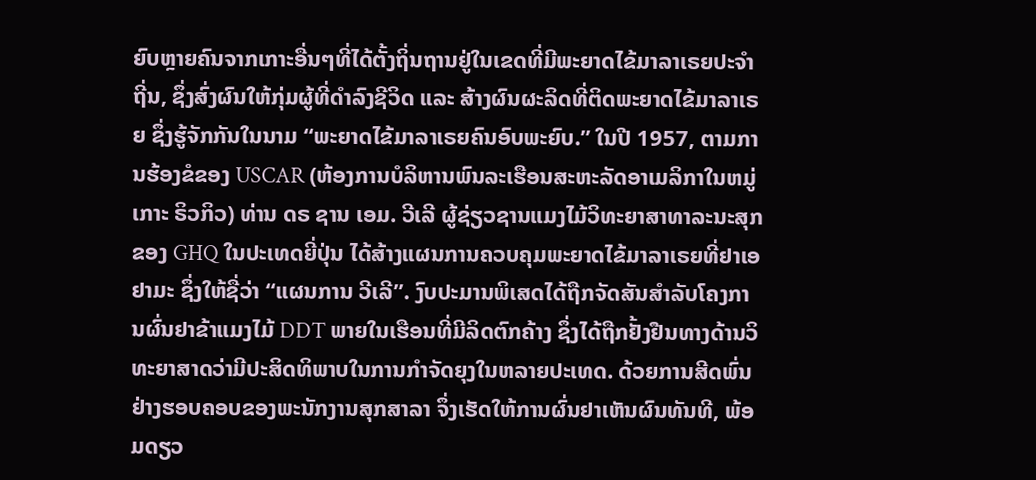ຍົບຫຼາຍຄົນຈາກເກາະອື່ນໆທີ່ໄດ້ຕັ້ງຖິ່ນຖານຢູ່ໃນເຂດທີ່ມີພະຍາດໄຂ້ມາລາເຣຍປະຈຳຖີ່ນ, ຊຶ່ງສົ່ງຜົນໃຫ້ກຸ່ມຜູ້ທີ່ດຳລົງຊີວິດ ແລະ ສ້າງຜົນຜະລິດທີ່ຕິດພະຍາດໄຂ້ມາລາເຣຍ ຊຶ່ງຮູ້ຈັກກັນໃນນາມ “ພະຍາດໄຂ້ມາລາເຣຍຄົນອົບພະຍົບ.” ໃນປີ 1957, ຕາມການຮ້ອງຂໍຂອງ USCAR (ຫ້ອງການບໍລິຫານພົນລະເຮືອນສະຫະລັດອາເມລິກາໃນຫມູ່ເກາະ ຣິວກິວ) ທ່ານ ດຣ ຊານ ເອມ. ວີເລີ ຜູ້ຊ່ຽວຊານແມງໄມ້ວິທະຍາສາທາລະນະສຸກຂອງ GHQ ໃນປະເທດຍີ່ປຸ່ນ ໄດ້ສ້າງແຜນການຄວບຄຸມພະຍາດໄຂ້ມາລາເຣຍທີ່ຢາເອຢາມະ ຊຶ່ງໃຫ້ຊື່ວ່າ “ແຜນການ ວີເລີ”. ງົບປະມານພິເສດໄດ້ຖືກຈັດສັນສໍາລັບໂຄງການຜົ່ນຢາຂ້າແມງໄມ້ DDT ພາຍໃນເຮືອນທີ່ມີລິດຕົກຄ້າງ ຊຶ່ງໄດ້ຖືກຢັ້ງຢືນທາງດ້ານວິທະຍາສາດວ່າມີປະສິດທິພາບໃນການກໍາຈັດຍຸງໃນຫລາຍປະເທດ. ດ້ວຍການສີດພົ່ນຢ່າງຮອບຄອບຂອງພະນັກງານສຸກສາລາ ຈຶ່ງເຮັດໃຫ້ການຜົ່ນຢາເຫັນຜົນທັນທີ, ພ້ອມດຽວ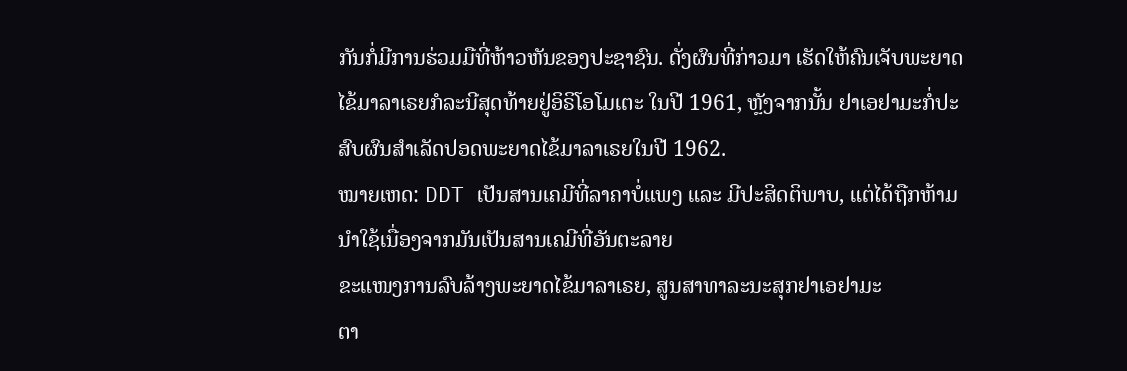ກັນກໍ່ມີການຮ່ວມມືທີ່ຫ້າວຫັນຂອງປະຊາຊົນ. ດັ່ງຜົນທີ່ກ່າວມາ ເຮັດໃຫ້ຄົນເຈັບພະຍາດໄຂ້ມາລາເຣຍກໍລະນີສຸດທ້າຍຢູ່ອິຣິໂອໂມເຕະ ໃນປີ 1961, ຫຼັງຈາກນັ້ນ ຢາເອຢາມະກໍ່ປະສົບຜົນສຳເລັດປອດພະຍາດໄຂ້ມາລາເຣຍໃນປີ 1962.
ໝາຍເຫດ: DDT ເປັນສານເຄມີທີ່ລາຄາບໍ່ແພງ ແລະ ມີປະສິດຕິພາບ, ແຕ່ໄດ້ຖືກຫ້າມນຳໃຊ້ເນື່ອງຈາກມັນເປັນສານເຄມີທີ່ອັນຕະລາຍ
ຂະແໜງການລົບລ້າງພະຍາດໄຂ້ມາລາເຣຍ, ສູນສາທາລະນະສຸກຢາເອຢາມະ
ຕາ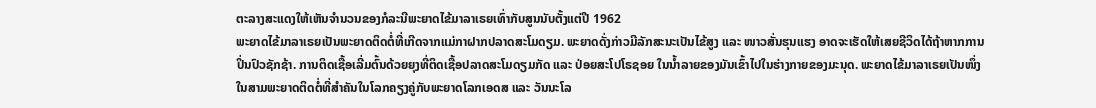ຕະລາງສະແດງໃຫ້ເຫັນຈໍານວນຂອງກໍລະນີພະຍາດໄຂ້ມາລາເຣຍເທົ່າກັບສູນນັບຕັ້ງແຕ່ປີ 1962
ພະຍາດໄຂ້ມາລາເຣຍເປັນພະຍາດຕິດຕໍ່ທີ່ເກີດຈາກແມ່ກາຝາກປລາດສະໂມດຽມ. ພະຍາດດັ່ງກ່າວມີລັກສະນະເປັນໄຂ້ສູງ ແລະ ໜາວສັ່ນຮຸນແຮງ ອາດຈະເຮັດໃຫ້ເສຍຊີວິດໄດ້ຖ້າຫາກການປິ່ນປົວຊັກຊ້າ. ການຕິດເຊື້ອເລີ່ມຕົ້ນດ້ວຍຍຸງທີ່ຕິດເຊື້ອປລາດສະໂມດຽມກັດ ແລະ ປ່ອຍສະໂປໂຣຊອຍ ໃນນໍ້າລາຍຂອງມັນເຂົ້າໄປໃນຮ່າງກາຍຂອງມະນຸດ. ພະຍາດໄຂ້ມາລາເຣຍເປັນໜຶ່ງໃນສາມພະຍາດຕິດຕໍ່ທີ່ສຳຄັນໃນໂລກຄຽງຄູ່ກັບພະຍາດໂລກເອດສ ແລະ ວັນນະໂລ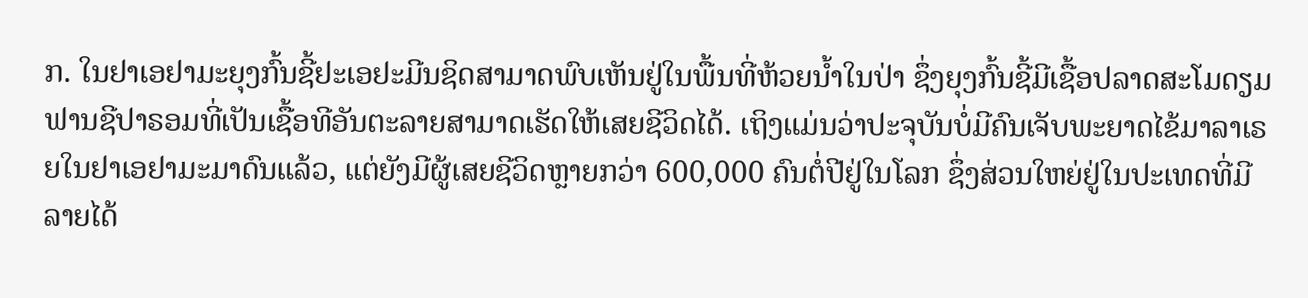ກ. ໃນຢາເອຢາມະຍຸງກົ້ນຊີ້ຢະເອຢະມີນຊິດສາມາດພົບເຫັນຢູ່ໃນພື້ນທີ່ຫ້ວຍນໍ້າໃນປ່າ ຊຶ່ງຍຸງກົ້ນຊີ້ມີເຊື້ອປລາດສະໂມດຽມຟານຊີປາຣອມທີ່ເປັນເຊື້ອທີອັນຕະລາຍສາມາດເຮັດໃຫ້ເສຍຊີວິດໄດ້. ເຖິງແມ່ນວ່າປະຈຸບັນບໍ່ມີຄົນເຈັບພະຍາດໄຂ້ມາລາເຣຍໃນຢາເອຢາມະມາດົນແລ້ວ, ແຕ່ຍັງມີຜູ້ເສຍຊີວິດຫຼາຍກວ່າ 600,000 ຄົນຕໍ່ປີຢູ່ໃນໂລກ ຊຶ່ງສ່ວນໃຫຍ່ຢູ່ໃນປະເທດທີ່ມີລາຍໄດ້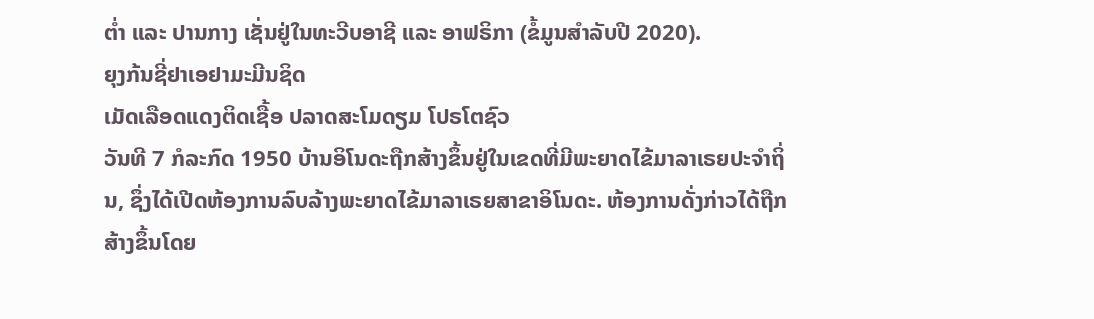ຕໍ່າ ແລະ ປານກາງ ເຊັ່ນຢູ່ໃນທະວີບອາຊີ ແລະ ອາຟຣິກາ (ຂໍ້ມູນສໍາລັບປີ 2020).
ຍຸງກ້ນຊີ່ຢາເອຢາມະມີນຊິດ
ເມັດເລືອດແດງຕິດເຊື້ອ ປລາດສະໂມດຽມ ໂປຣໂຕຊົວ
ວັນທີ 7 ກໍລະກົດ 1950 ບ້ານອິໂນດະຖືກສ້າງຂຶ້ນຢູ່ໃນເຂດທີ່ມີພະຍາດໄຂ້ມາລາເຣຍປະຈຳຖິ່ນ, ຊຶ່ງໄດ້ເປີດຫ້ອງການລົບລ້າງພະຍາດໄຂ້ມາລາເຣຍສາຂາອິໂນດະ. ຫ້ອງການດັ່ງກ່າວໄດ້ຖືກສ້າງຂຶ້ນໂດຍ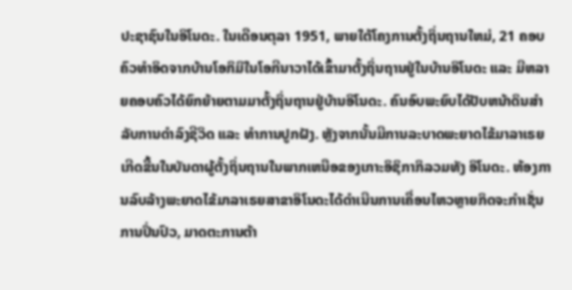ປະຊາຊົນໃນອິໂນດະ. ໃນເດືອນຕຸລາ 1951, ພາຍໃຕ້ໂຄງການຕັ້ງຖິ່ນຖານໃຫມ່, 21 ຄອບຄົວທໍາອິດຈາກບ້ານໂອກິມິໃນໂອກີນາວາໄດ້ເຂົ້າມາຕັ້ງຖິ່ນຖານຢູ່ໃນບ້ານອິໂນດະ ແລະ ມີຫລາຍຄອບຄົວໄດ້ຍົກຍ້າຍຕາມມາຕັ້ງຖິ່ນຖານຢູ່ບ້ານອິໂນດະ. ຄົນອົບພະຍົບໄດ້ປັບຫນ້າດິນສໍາລັບການດໍາລົງຊີວິດ ແລະ ທຳການປູກຝັງ. ຫຼັງຈາກນັ້ນມີການລະບາດພະຍາດໄຂ້ມາລາເຣຍເກີດຂື້ນໃນບັນດາຜູ້ຕັ້ງຖິ່ນຖານໃນພາກເຫນືອຂອງເກາະອິຊິກາກິລວມທັງ ອິໂນດະ. ຫ້ອງການລົບລ້າງພະຍາດໄຂ້ມາລາເຣຍສາຂາອິໂນດະໄດ້ດຳເນີນການເຄື່ອນໄຫວຫຼາຍກິດຈະກຳເຊັ່ນ ການປິ່ນປົວ, ມາດຕະການຕ້າ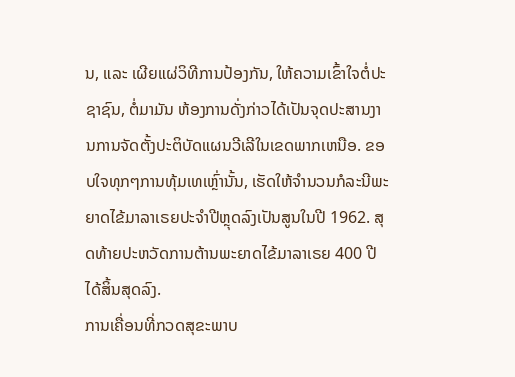ນ, ແລະ ເຜີຍແຜ່ວິທີການປ້ອງກັນ, ໃຫ້ຄວາມເຂົ້າໃຈຕໍ່ປະຊາຊົນ, ຕໍ່ມາມັນ ຫ້ອງການດັ່ງກ່າວໄດ້ເປັນຈຸດປະສານງານການຈັດຕັ້ງປະຕິບັດແຜນວີເລີໃນເຂດພາກເຫນືອ. ຂອບໃຈທຸກໆການທຸ້ມເທເຫຼົ່ານັ້ນ, ເຮັດໃຫ້ຈໍານວນກໍລະນີພະຍາດໄຂ້ມາລາເຣຍປະຈໍາປີຫຼຸດລົງເປັນສູນໃນປີ 1962. ສຸດທ້າຍປະຫວັດການຕ້ານພະຍາດໄຂ້ມາລາເຣຍ 400 ປີໄດ້ສິ້ນສຸດລົງ.
ການເຄື່ອນທີ່ກວດສຸຂະພາບ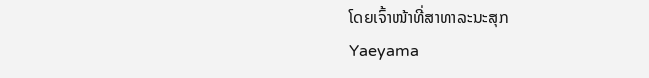ໂດຍເຈົ້າໜ້າທີ່ສາທາລະນະສຸກ
Yaeyama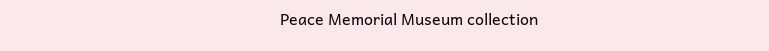Peace Memorial Museum collection